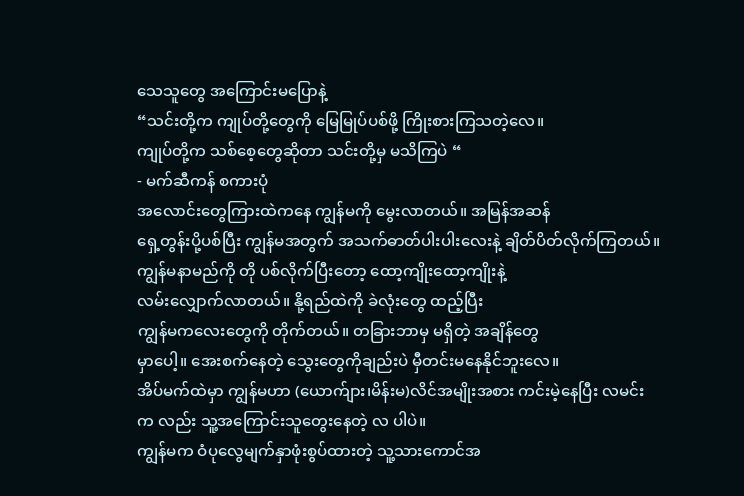သေသူတွေ အကြောင်းမပြောနဲ့
“သင်းတို့က ကျုပ်တို့တွေကို မြေမြုပ်ပစ်ဖို့ ကြိုးစားကြသတဲ့လေ။
ကျုပ်တို့က သစ်စေ့တွေဆိုတာ သင်းတို့မှ မသိကြပဲ “
- မက်ဆီကန် စကားပုံ
အလောင်းတွေကြားထဲကနေ ကျွန်မကို မွေးလာတယ်။ အမြန်အဆန်
ရှေ့တွန်းပို့ပစ်ပြီး ကျွန်မအတွက် အသက်ဓာတ်ပါးပါးလေးနဲ့ ချိတ်ပိတ်လိုက်ကြတယ်။
ကျွန်မနာမည်ကို တို ပစ်လိုက်ပြီးတော့ ထော့ကျိုးထော့ကျိုးနဲ့
လမ်းလျှောက်လာတယ်။ နို့ရည်ထဲကို ခဲလုံးတွေ ထည့်ပြီး
ကျွန်မကလေးတွေကို တိုက်တယ်။ တခြားဘာမှ မရှိတဲ့ အချိန်တွေ
မှာပေါ့။ အေးစက်နေတဲ့ သွေးတွေကိုချည်းပဲ မှီတင်းမနေနိုင်ဘူးလေ။
အိပ်မက်ထဲမှာ ကျွန်မဟာ (ယောက်ျား၊မိန်းမ)လိင်အမျိုးအစား ကင်းမဲ့နေပြီး လမင်း
က လည်း သူ့အကြောင်းသူတွေးနေတဲ့ လ ပါပဲ။
ကျွန်မက ဝံပုလွေမျက်နှာဖုံးစွပ်ထားတဲ့ သူ့သားကောင်အ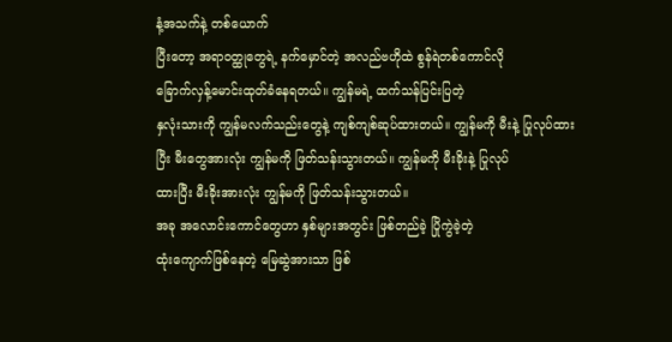နံ့အသက်နဲ့ တစ်ယောက်
ပြီးတော့ အရာဝတ္ထုတွေရဲ့ နက်မှောင်တဲ့ အလည်ဗဟိုထဲ စွန်ရဲတစ်ကောင်လို
ခြောက်လှန့်မောင်းထုတ်ခံနေရတယ်။ ကျွန်မရဲ့ ထက်သန်ပြင်းပြတဲ့
နှလုံးသားကို ကျွန်မလက်သည်းတွေနဲ့ ကျစ်ကျစ်ဆုပ်ထားတယ်။ ကျွန်မကို မီးနဲ့ ပြုလုပ်ထား
ပြီး မီးတွေအားလုံး ကျွန်မကို ဖြတ်သန်းသွားတယ်။ ကျွန်မကို မီးခိုးနဲ့ ပြုလုပ်
ထားပြီး မီးခိုးအားလုံး ကျွန်မကို ဖြတ်သန်းသွားတယ်။
အခု အလောင်းကောင်တွေဟာ နှစ်များအတွင်း ဖြစ်တည်ခဲ့ ပြိုကွဲခဲ့တဲ့
ထုံးကျောက်ဖြစ်နေတဲ့ မြေဆွဲအားသာ ဖြစ်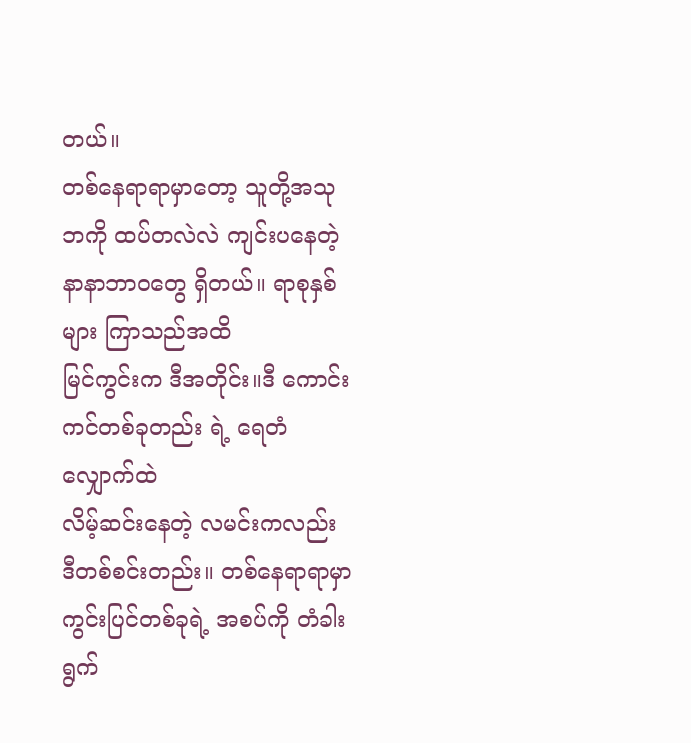တယ်။
တစ်နေရာရာမှာတော့ သူတို့အသုဘကို ထပ်တလဲလဲ ကျင်းပနေတဲ့
နာနာဘာဝတွေ ရှိတယ်။ ရာစုနှစ်များ ကြာသည်အထိ
မြင်ကွင်းက ဒီအတိုင်း။ဒီ ကောင်းကင်တစ်ခုတည်း ရဲ့ ရေတံလျှောက်ထဲ
လိမ့်ဆင်းနေတဲ့ လမင်းကလည်း ဒီတစ်စင်းတည်း။ တစ်နေရာရာမှာ
ကွင်းပြင်တစ်ခုရဲ့ အစပ်ကို တံခါးရွက်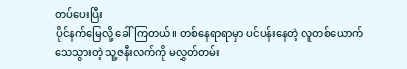တပ်ပေးပြီး
ပိုင်နက်မြေလို့ ခေါ်ကြတယ်။ တစ်နေရာရာမှာ ပင်ပန်းနေတဲ့ လူတစ်ယောက်
သေသွားတဲ့ သူ့ဇနီးလက်ကို မလွှတ်တမ်း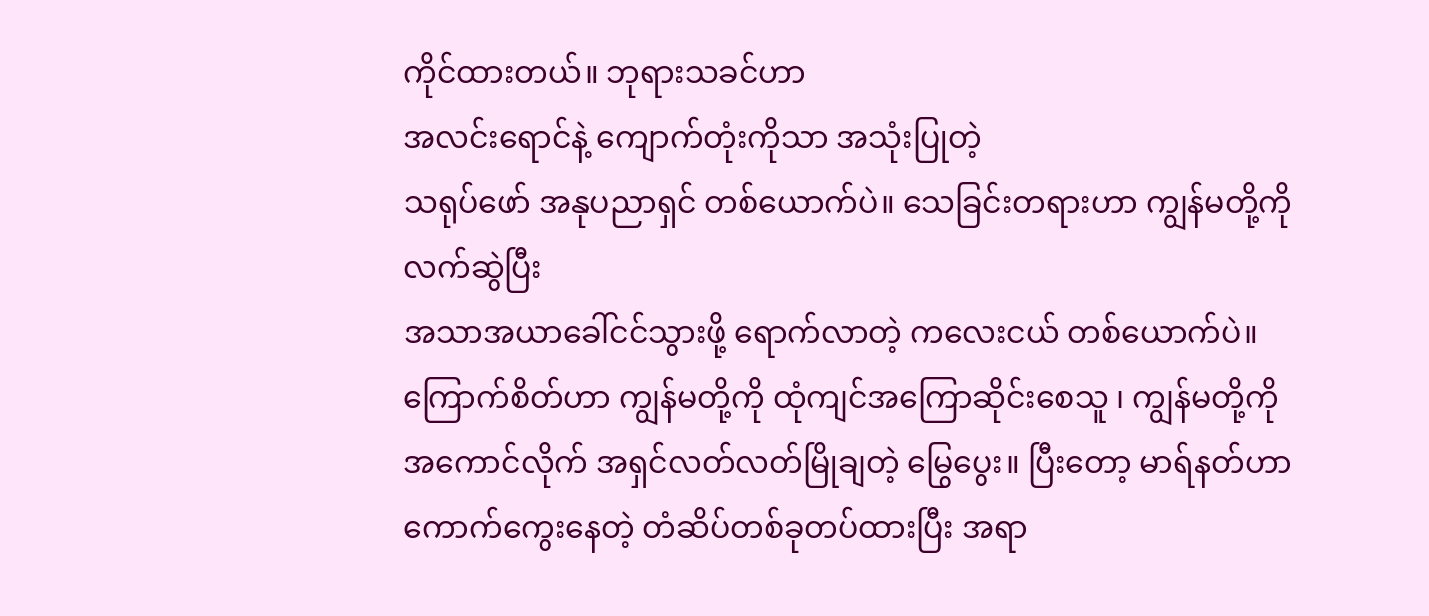ကိုင်ထားတယ်။ ဘုရားသခင်ဟာ
အလင်းရောင်နဲ့ ကျောက်တုံးကိုသာ အသုံးပြုတဲ့
သရုပ်ဖော် အနုပညာရှင် တစ်ယောက်ပဲ။ သေခြင်းတရားဟာ ကျွန်မတို့ကို လက်ဆွဲပြီး
အသာအယာခေါ်ငင်သွားဖို့ ရောက်လာတဲ့ ကလေးငယ် တစ်ယောက်ပဲ။
ကြောက်စိတ်ဟာ ကျွန်မတို့ကို ထုံကျင်အကြောဆိုင်းစေသူ ၊ ကျွန်မတို့ကို
အကောင်လိုက် အရှင်လတ်လတ်မြိုချတဲ့ မြွေပွေး။ ပြီးတော့ မာရ်နတ်ဟာ
ကောက်ကွေးနေတဲ့ တံဆိပ်တစ်ခုတပ်ထားပြီး အရာ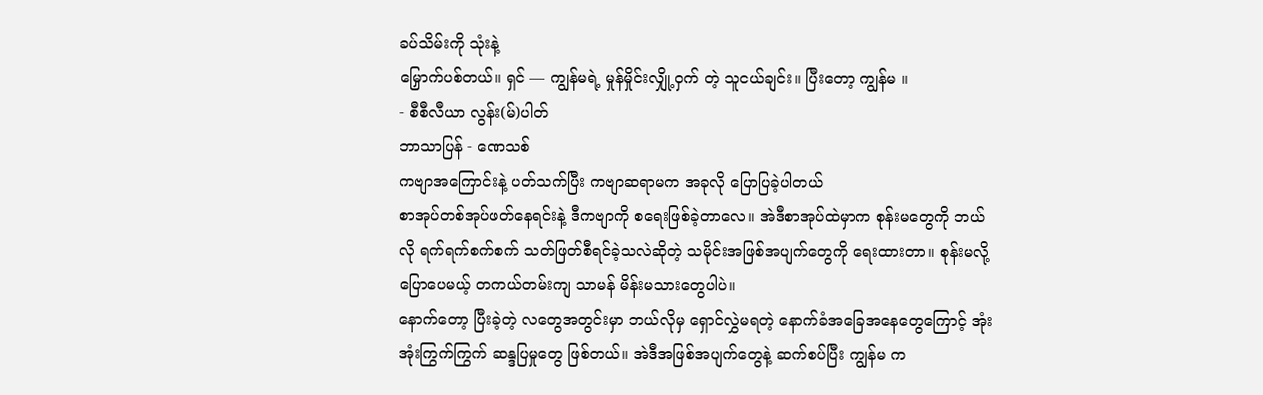ခပ်သိမ်းကို သုံးနဲ့
မြှောက်ပစ်တယ်။ ရှင် — ကျွန်မရဲ့ မှုန်မှိုင်းလျှို့ဝှက် တဲ့ သူငယ်ချင်း။ ပြီးတော့ ကျွန်မ ။
- စီစီလီယာ လွန်း(မ်)ပါတ်
ဘာသာပြန် - ဏေသစ်
ကဗျာအကြောင်းနဲ့ ပတ်သက်ပြီး ကဗျာဆရာမက အခုလို ပြောပြခဲ့ပါတယ်
စာအုပ်တစ်အုပ်ဖတ်နေရင်းနဲ့ ဒီကဗျာကို စရေးဖြစ်ခဲ့တာလေ။ အဲဒီစာအုပ်ထဲမှာက စုန်းမတွေကို ဘယ်လို ရက်ရက်စက်စက် သတ်ဖြတ်စီရင်ခဲ့သလဲဆိုတဲ့ သမိုင်းအဖြစ်အပျက်တွေကို ရေးထားတာ။ စုန်းမလို့ ပြောပေမယ့် တကယ်တမ်းကျ သာမန် မိန်းမသားတွေပါပဲ။
နောက်တော့ ပြီးခဲ့တဲ့ လတွေအတွင်းမှာ ဘယ်လိုမှ ရှောင်လွှဲမရတဲ့ နောက်ခံအခြေအနေတွေကြောင့် အုံးအုံးကြွက်ကြွက် ဆန္ဒပြမှုတွေ ဖြစ်တယ်။ အဲဒီအဖြစ်အပျက်တွေနဲ့ ဆက်စပ်ပြီး ကျွန်မ က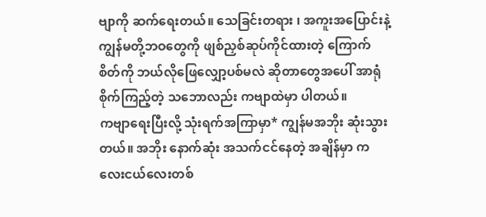ဗျာကို ဆက်ရေးတယ်။ သေခြင်းတရား ၊ အကူးအပြောင်းနဲ့ ကျွန်မတို့ဘဝတွေကို ဖျစ်ညှစ်ဆုပ်ကိုင်ထားတဲ့ ကြောက်စိတ်ကို ဘယ်လိုဖြေလျှော့ပစ်မလဲ ဆိုတာတွေအပေါ် အာရုံစိုက်ကြည့်တဲ့ သဘောလည်း ကဗျာထဲမှာ ပါတယ်။
ကဗျာရေးပြီးလို့ သုံးရက်အကြာမှာ* ကျွန်မအဘိုး ဆုံးသွားတယ်။ အဘိုး နောက်ဆုံး အသက်ငင်နေတဲ့ အချိန်မှာ ကလေးငယ်လေးတစ်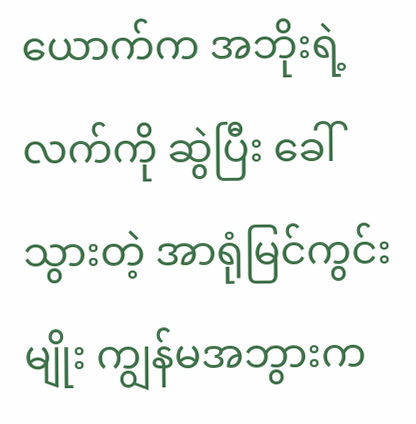ယောက်က အဘိုးရဲ့ လက်ကို ဆွဲပြီး ခေါ်သွားတဲ့ အာရုံမြင်ကွင်းမျိုး ကျွန်မအဘွားက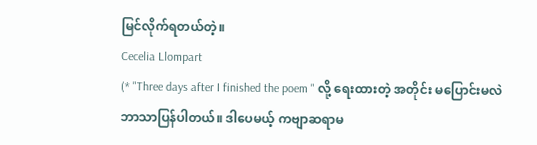မြင်လိုက်ရတယ်တဲ့။
Cecelia Llompart
(* "Three days after I finished the poem " လို့ ရေးထားတဲ့ အတိုင်း မပြောင်းမလဲ ဘာသာပြန်ပါတယ်။ ဒါပေမယ့် ကဗျာဆရာမ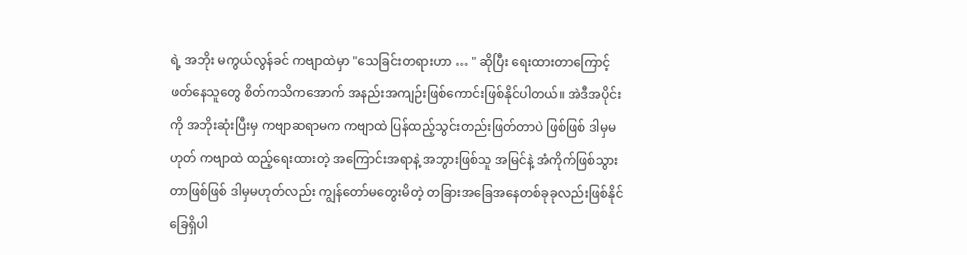ရဲ့ အဘိုး မကွယ်လွန်ခင် ကဗျာထဲမှာ "သေခြင်းတရားဟာ … " ဆိုပြီး ရေးထားတာကြောင့် ဖတ်နေသူတွေ စိတ်ကသိကအောက် အနည်းအကျဉ်းဖြစ်ကောင်းဖြစ်နိုင်ပါတယ်။ အဲဒီအပိုင်းကို အဘိုးဆုံးပြီးမှ ကဗျာဆရာမက ကဗျာထဲ ပြန်ထည့်သွင်းတည်းဖြတ်တာပဲ ဖြစ်ဖြစ် ဒါမှမဟုတ် ကဗျာထဲ ထည့်ရေးထားတဲ့ အကြောင်းအရာနဲ့ အဘွားဖြစ်သူ အမြင်နဲ့ အံကိုက်ဖြစ်သွားတာဖြစ်ဖြစ် ဒါမှမဟုတ်လည်း ကျွန်တော်မတွေးမိတဲ့ တခြားအခြေအနေတစ်ခုခုလည်းဖြစ်နိုင်ခြေရှိပါ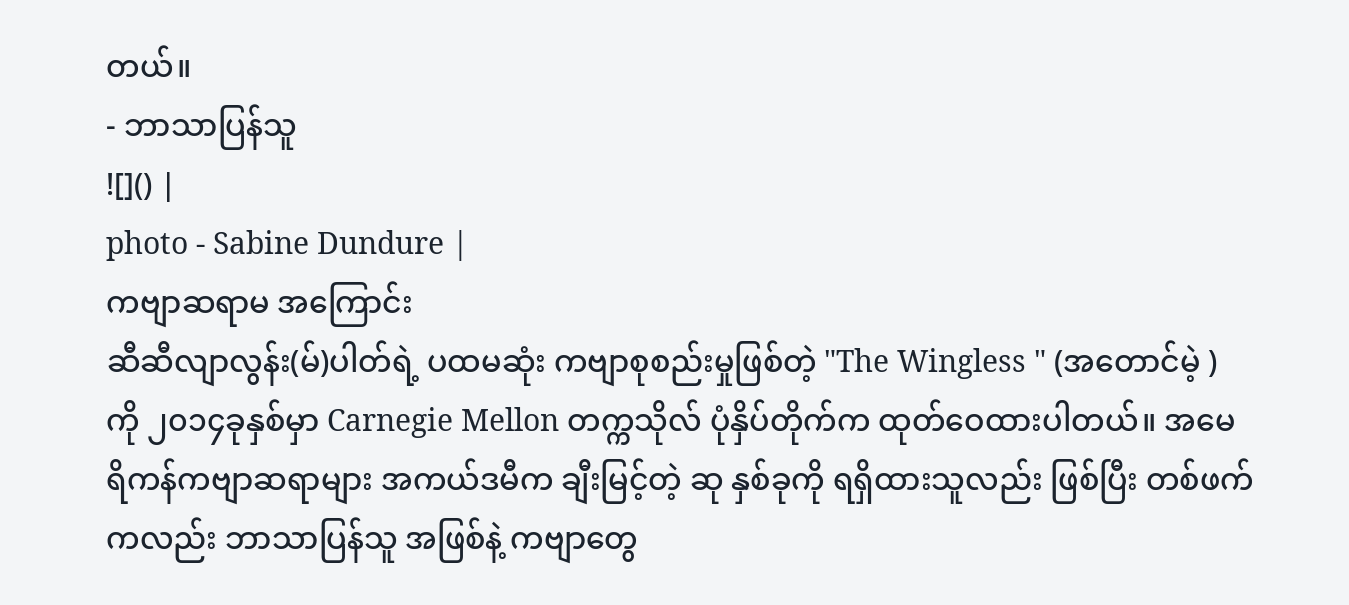တယ်။
- ဘာသာပြန်သူ
![]() |
photo - Sabine Dundure |
ကဗျာဆရာမ အကြောင်း
ဆီဆီလျာလွန်း(မ်)ပါတ်ရဲ့ ပထမဆုံး ကဗျာစုစည်းမှုဖြစ်တဲ့ "The Wingless " (အတောင်မဲ့ ) ကို ၂၀၁၄ခုနှစ်မှာ Carnegie Mellon တက္ကသိုလ် ပုံနှိပ်တိုက်က ထုတ်ဝေထားပါတယ်။ အမေရိကန်ကဗျာဆရာများ အကယ်ဒမီက ချီးမြင့်တဲ့ ဆု နှစ်ခုကို ရရှိထားသူလည်း ဖြစ်ပြီး တစ်ဖက်ကလည်း ဘာသာပြန်သူ အဖြစ်နဲ့ ကဗျာတွေ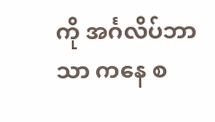ကို အင်္ဂလိပ်ဘာသာ ကနေ စ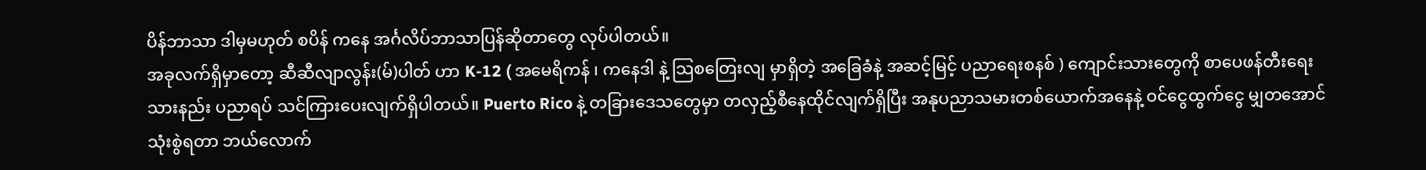ပိန်ဘာသာ ဒါမှမဟုတ် စပိန် ကနေ အင်္ဂလိပ်ဘာသာပြန်ဆိုတာတွေ လုပ်ပါတယ်။
အခုလက်ရှိမှာတော့ ဆီဆီလျာလွန်း(မ်)ပါတ် ဟာ K-12 ( အမေရိကန် ၊ ကနေဒါ နဲ့ သြစတြေးလျ မှာရှိတဲ့ အခြေခံနဲ့ အဆင့်မြင့် ပညာရေးစနစ် ) ကျောင်းသားတွေကို စာပေဖန်တီးရေးသားနည်း ပညာရပ် သင်ကြားပေးလျက်ရှိပါတယ်။ Puerto Rico နဲ့ တခြားဒေသတွေမှာ တလှည့်စီနေထိုင်လျက်ရှိပြီး အနုပညာသမားတစ်ယောက်အနေနဲ့ ဝင်ငွေထွက်ငွေ မျှတအောင် သုံးစွဲရတာ ဘယ်လောက်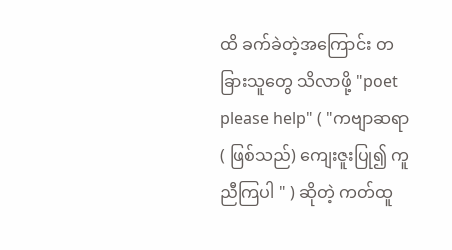ထိ ခက်ခဲတဲ့အကြောင်း တခြားသူတွေ သိလာဖို့ "poet please help" ( "ကဗျာဆရာ ( ဖြစ်သည်) ကျေးဇူးပြု၍ ကူညီကြပါ " ) ဆိုတဲ့ ကတ်ထူ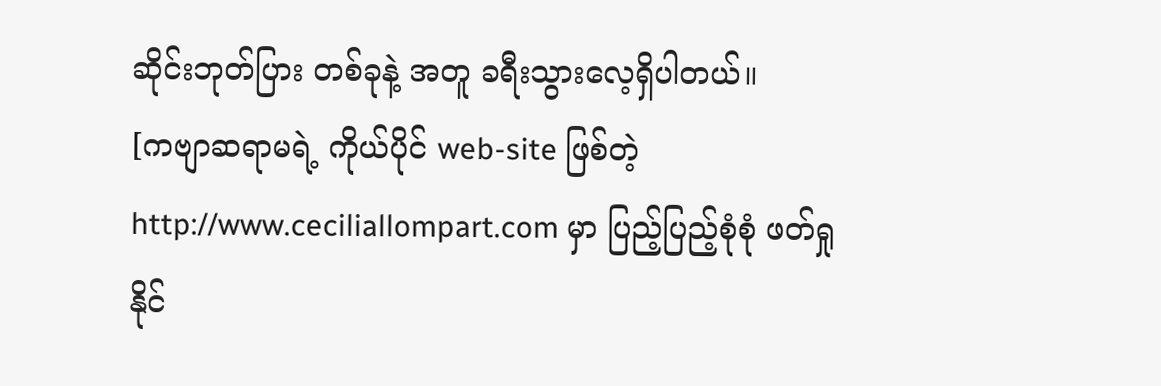ဆိုင်းဘုတ်ပြား တစ်ခုနဲ့ အတူ ခရီးသွားလေ့ရှိပါတယ်။
[ကဗျာဆရာမရဲ့ ကိုယ်ပိုင် web-site ဖြစ်တဲ့ http://www.ceciliallompart.com မှာ ပြည့်ပြည့်စုံစုံ ဖတ်ရှုနိုင်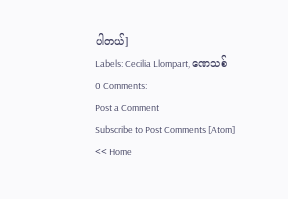ပါတယ်]
Labels: Cecilia Llompart, ဏေသစ်
0 Comments:
Post a Comment
Subscribe to Post Comments [Atom]
<< Home